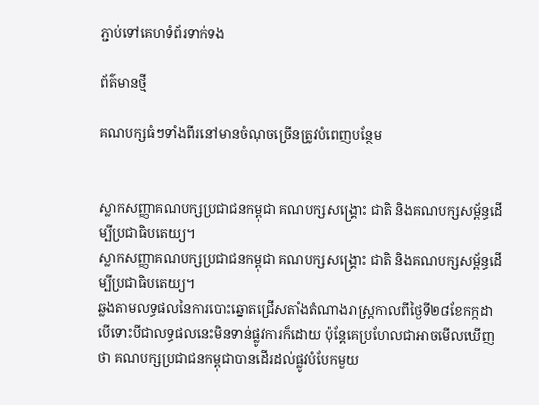ភ្ជាប់ទៅគេហទំព័រទាក់ទង

ព័ត៌មានថ្មី

គណបក្សធំៗទាំងពីរនៅមានចំណុចច្រើនត្រូវបំពេញបន្ថែម


ស្លាកសញ្ញាគណបក្សប្រជាជនកម្ពុជា គណបក្សសង្គ្រោះ ជាតិ និងគណបក្សសម្ព័ន្ធដើម្បីប្រជាធិបតេយ្យ។
ស្លាកសញ្ញាគណបក្សប្រជាជនកម្ពុជា គណបក្សសង្គ្រោះ ជាតិ និងគណបក្សសម្ព័ន្ធដើម្បីប្រជាធិបតេយ្យ។
ឆ្លងតាមលទ្ធផលនៃការបោះឆ្នោតជ្រើសតាំងតំណាងរាស្ដ្រកាលពីថ្ងៃទី២៨ខែកក្កដា បើទោះបីជាលទ្ធផលនេះមិនទាន់ផ្លូវការក៏ដោយ ប៉ុន្តែគេប្រហែលជាអាចមើលឃើញថា គណបក្សប្រជាជនកម្ពុជាបានដើរដល់ផ្លូវបំបែកមួយ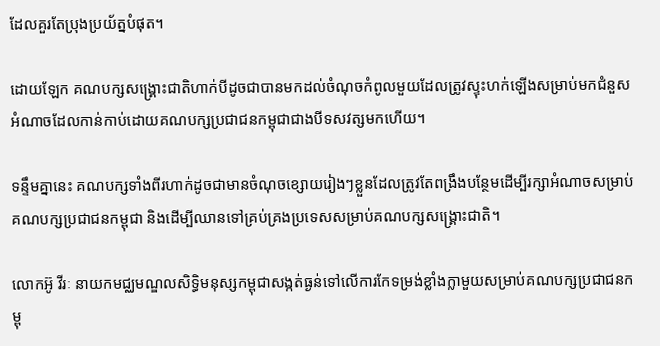ដែលគួរតែប្រុងប្រយ័ត្នបំផុត។

ដោយឡែក គណបក្សសង្គ្រោះជាតិហាក់បីដូចជាបានមកដល់ចំណុចកំពូលមួយដែលត្រូវស្ទុះហក់ឡើងសម្រាប់មកជំនួសអំណាចដែលកាន់កាប់ដោយគណបក្សប្រជាជនកម្ពុជាជាងបីទសវត្សមកហើយ។

ទន្ទឹមគ្នានេះ គណបក្សទាំងពីរហាក់ដូចជាមានចំណុចខ្សោយរៀងៗខ្លួនដែលត្រូវតែពង្រឹងបន្ថែមដើម្បីរក្សាអំណាចសម្រាប់គណបក្សប្រជាជនកម្ពុជា និងដើម្បីឈានទៅគ្រប់គ្រងប្រទេសសម្រាប់គណបក្សសង្គ្រោះជាតិ។

លោកអ៊ូ វីរៈ នាយកមជ្ឈមណ្ឌលសិទ្ធិមនុស្សកម្ពុជាសង្កត់ធ្ងន់ទៅលើការកែទម្រង់ខ្លាំងក្លាមួយសម្រាប់គណបក្សប្រជាជនកម្ពុ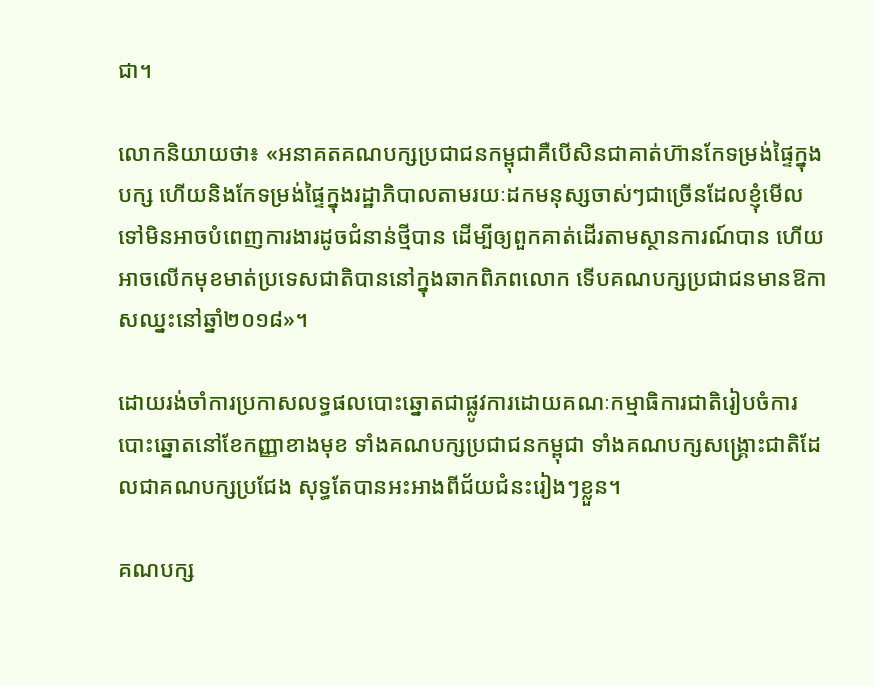ជា។

លោកនិយាយថា៖ «អនាគតគណបក្សប្រជាជនកម្ពុជាគឺបើសិនជាគាត់ហ៊ានកែទម្រង់ផ្ទៃក្នុងបក្ស ហើយនិងកែទម្រង់ផ្ទៃក្នុងរដ្ឋាភិបាលតាមរយៈដកមនុស្សចាស់ៗជាច្រើនដែលខ្ញុំមើលទៅមិនអាចបំពេញការងារដូចជំនាន់ថ្មីបាន ដើម្បីឲ្យពួកគាត់ដើរតាមស្ថានការណ៍បាន ហើយអាចលើកមុខមាត់ប្រទេសជាតិបាននៅក្នុងឆាកពិភពលោក ទើបគណបក្សប្រជាជនមានឱកាសឈ្នះនៅឆ្នាំ២០១៨»។

ដោយរង់ចាំការប្រកាសលទ្ធផលបោះឆ្នោតជាផ្លូវការដោយគណៈកម្មាធិការជាតិរៀបចំការបោះឆ្នោតនៅខែកញ្ញាខាងមុខ ទាំងគណបក្សប្រជាជនកម្ពុជា ទាំងគណបក្សសង្គ្រោះជាតិដែលជាគណបក្សប្រជែង សុទ្ធតែបានអះអាងពីជ័យជំនះរៀងៗខ្លួន។

គណបក្ស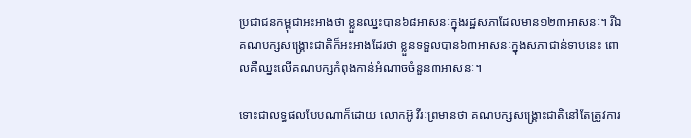ប្រជាជនកម្ពុជាអះអាងថា ខ្លួនឈ្នះបាន៦៨អាសនៈក្នុងរដ្ឋសភាដែលមាន១២៣អាសនៈ។ រីឯគណបក្សសង្គ្រោះជាតិក៏អះអាងដែរថា ខ្លួនទទួលបាន៦៣អាសនៈក្នុងសភាជាន់ទាបនេះ ពោលគឺឈ្នះលើគណបក្សកំពុងកាន់អំណាចចំនួន៣អាសនៈ។

ទោះជាលទ្ធផលបែបណាក៏ដោយ លោកអ៊ូ វីរៈព្រមានថា គណបក្សសង្គ្រោះជាតិនៅតែត្រូវការ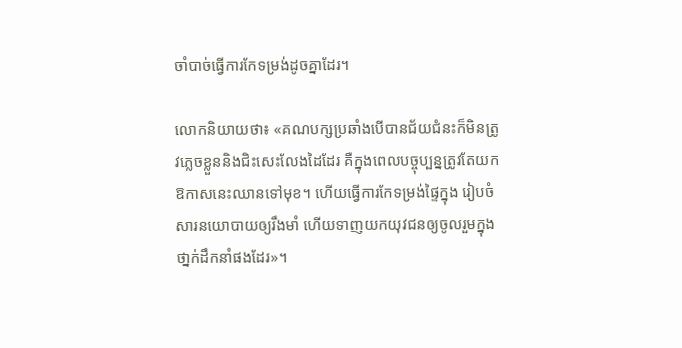ចាំបាច់ធ្វើការកែទម្រង់ដូចគ្នាដែរ។

លោកនិយាយថា៖ «គណបក្សប្រឆាំងបើបានជ័យជំនះក៏មិនត្រូវភេ្លចខ្លួននិងជិះសេះលែងដៃដែរ គឺក្នុងពេលបច្ចុប្បន្នត្រូវតែយកឱកាសនេះឈានទៅមុខ។ ហើយធ្វើការកែទម្រង់ផ្ទៃក្នុង រៀបចំសារនយោបាយឲ្យរឹងមាំ ហើយទាញយកយុវជនឲ្យចូលរួមក្នុងថា្នក់ដឹកនាំផងដែរ»។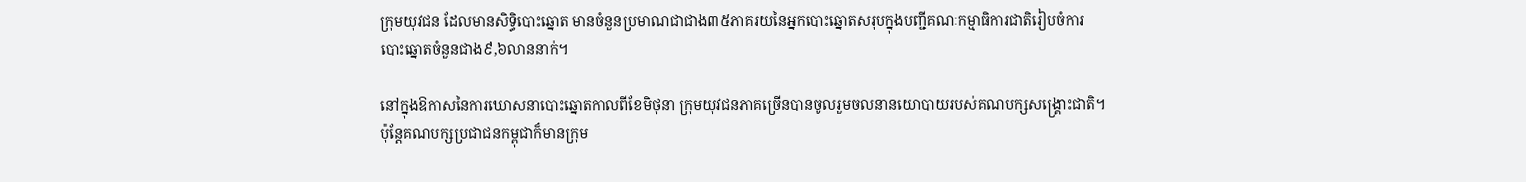ក្រុមយុវជន ដែលមានសិទ្ធិបោះឆ្នោត មានចំនួនប្រមាណជាជាង៣៥ភាគរយនៃអ្នកបោះឆ្នោតសរុបក្នុងបញ្ជីគណៈកម្មាធិការជាតិរៀបចំការបោះឆ្នោតចំនួនជាង៩,៦លាននាក់។

នៅក្នុងឱកាសនៃការឃោសនាបោះឆ្នោតកាលពីខែមិថុនា ក្រុមយុវជនភាគច្រើនបានចូលរួមចលនានយោបាយរបស់គណបក្សសង្គ្រោះជាតិ។ ប៉ុន្តែគណបក្សប្រជាជនកម្ពុជាក៏មានក្រុម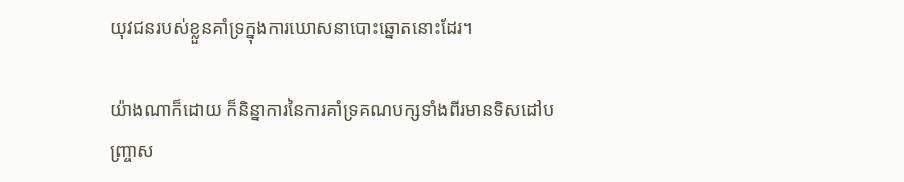យុវជនរបស់ខ្លួនគាំទ្រក្នុងការឃោសនាបោះឆ្នោតនោះដែរ។

យ៉ាងណាក៏ដោយ ក៏និន្នាការនៃការគាំទ្រគណបក្សទាំងពីរមានទិសដៅបញ្ច្រាស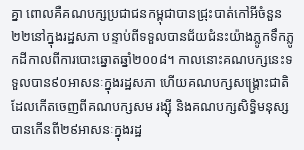គ្នា ពោលគឺគណបក្សប្រជាជនកម្ពុជាបានជ្រុះបាត់កៅអីចំនួន២២នៅក្នុងរដ្ឋសភា បន្ទាប់ពីទទួលបានជ័យជំនះយ៉ាងភ្លូកទឹកភ្លូកដីកាលពីការបោះឆ្នោតឆ្នាំ២០០៨។ កាលនោះគណបក្សនេះទទួលបាន៩០អាសនៈក្នុងរដ្ឋសភា ហើយគណបក្សសង្គ្រោះជាតិ ដែលកើតចេញពីគណបក្សសម រង្ស៊ី និងគណបក្សសិទ្ធិមនុស្ស បានកើនពី២៩អាសនៈក្នុងរដ្ឋ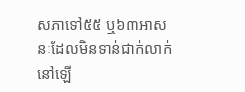សភាទៅ៥៥ ឬ៦៣អាសនៈដែលមិនទាន់ជាក់លាក់នៅឡើ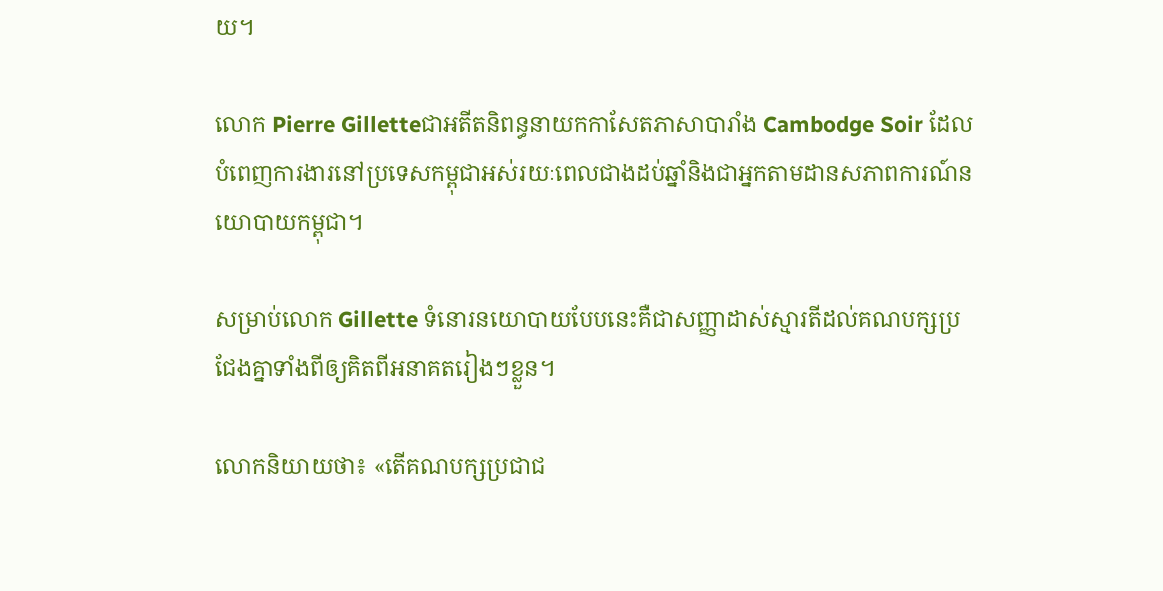យ។

លោក Pierre Gilletteជាអតីតនិពន្ធនាយកកាសែតភាសាបារាំង Cambodge Soir ដែលបំពេញការងារនៅប្រទេសកម្ពុជាអស់រយៈពេលជាងដប់ឆ្នាំនិងជាអ្នកតាមដានសភាពការណ៍នយោបាយកម្ពុជា។

សម្រាប់លោក Gillette ទំនោរនយោបាយបែបនេះគឺជាសញ្ញាដាស់ស្មារតីដល់គណបក្សប្រជែងគ្នាទាំងពីឲ្យគិតពីអនាគតរៀងៗខ្លួន។

លោកនិយាយថា៖ «តើគណបក្សប្រជាជ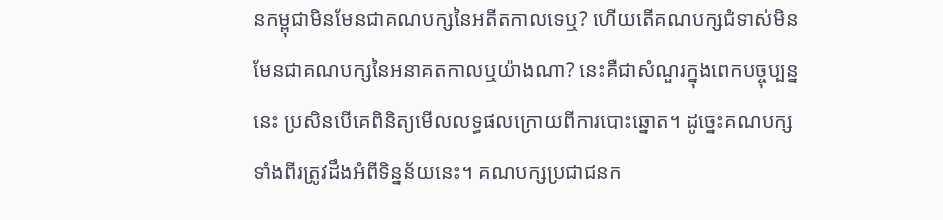នកម្ពុជាមិនមែនជាគណបក្សនៃអតីតកាលទេឬ? ហើយតើគណបក្សជំទាស់មិនមែនជាគណបក្សនៃអនាគតកាលឬយ៉ាងណា? នេះគឺជាសំណួរក្នុងពេកបច្ចុប្បន្ននេះ ប្រសិនបើគេពិនិត្យមើលលទ្ធផលក្រោយពីការបោះឆ្នោត។ ដូច្នេះគណបក្សទាំងពីរត្រូវដឹងអំពីទិន្នន័យនេះ។ គណបក្សប្រជាជនក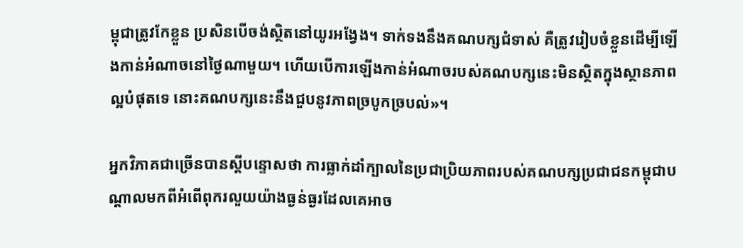ម្ពុជាត្រូវកែខ្លួន ប្រសិនបើចង់ស្ថិតនៅយូរអង្វែង។ ទាក់ទងនឹងគណបក្សជំទាស់ គឺត្រូវរៀបចំខ្លួនដើម្បីឡើងកាន់អំណាចនៅថ្ងៃណាមួយ។ ហើយបើការឡើងកាន់អំណាចរបស់គណបក្សនេះមិនស្ថិតក្នុងស្ថានភាពល្អបំផុតទេ នោះគណបក្សនេះនឹងជួបនូវភាពច្របូកច្របល់»។

អ្នកវិភាគជាច្រើនបានស្តីបន្ទោសថា ការធ្លាក់ដាំក្បាលនៃប្រជាប្រិយភាពរបស់គណបក្សប្រជាជនកម្ពុជាបណ្តាលមកពីអំពើពុករលួយយ៉ាងធ្ងន់ធ្ងរដែលគេអាច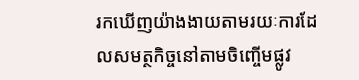រកឃើញយ៉ាងងាយតាមរយៈការដែលសមត្ថកិច្ចនៅតាមចិញ្ចើមផ្លូវ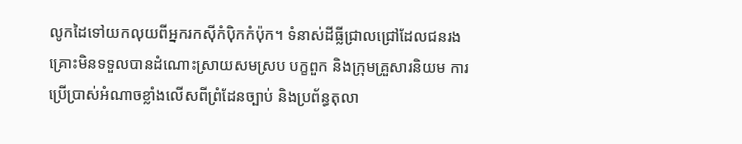លូកដៃទៅយកលុយពីអ្នករកស៊ីកំប៉ិកកំប៉ុក។ ទំនាស់ដីធ្លីជ្រាលជ្រៅដែលជនរងគ្រោះមិនទទួលបានដំណោះស្រាយសមស្រប បក្ខពួក និងក្រុមគ្រួសារនិយម ការប្រើប្រាស់អំណាចខ្លាំងលើសពីព្រំដែនច្បាប់ និងប្រព័ន្ធតុលា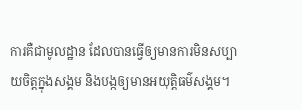ការគឺជាមូលដ្ឋាន ដែលបានធ្វើឲ្យមានការមិនសប្បាយចិត្តក្នុងសង្គម និងបង្កឲ្យមានអយុត្តិធម៌សង្គម។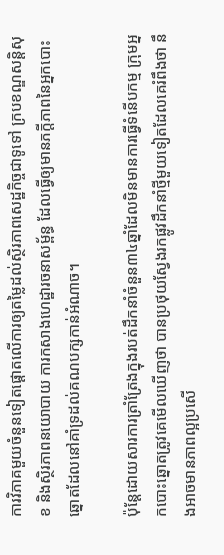ការវិភាគមួយចំនួនទៀតផ្តោតលើការឲ្យតម្លៃដល់ស្ថិរភាពសេដ្ឋកិច្ចជាទូទៅ ក្របខណ្ឌសន្តិសុខ និងស្ថិរភាពនយោបាយ ការកសាងហេដ្ឋារចនាសម្ព័ន្ធ ដែលធ្វើឲ្យមានភក្តីភាពនៃអ្នកបោះឆ្នោតដែលនៅគាំទ្រដល់គណបក្សកាន់អំណាច។

ប៉ុន្តែដោយសារការត្រាំត្រែងក្នុងរបត់ដឹកនាំចំនួន៣៤ឆ្នាំដែលមិនមានការធ្វើទំនើបកម្ម ក្រុមអ្នកបោះឆ្នោតត្រូវគេមើលឃើញថា បានប្រថុយស្វែងរកផ្លូវដឹកនាំថ្មីមួយទៀតដែលគេរំពឹងថា នឹងអាចមានភាពល្អប្រសើ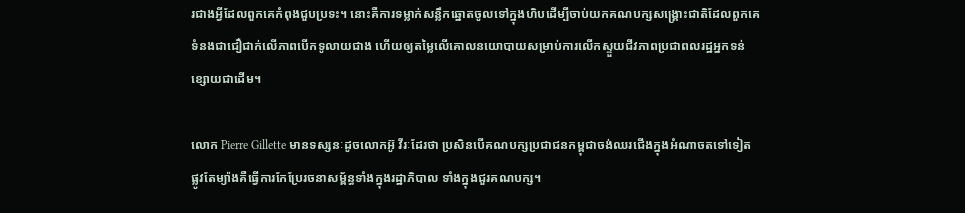រជាងអ្វីដែលពួកគេកំពុងជួបប្រទះ។ នោះគឺការទម្លាក់សន្លឹកឆ្នោតចូលទៅក្នុងហិបដើម្បីចាប់យកគណបក្សសង្គ្រោះជាតិដែលពួកគេទំនងជាជឿជាក់លើភាពបើកទូលាយជាង ហើយឲ្យតម្លៃលើគោលនយោបាយសម្រាប់ការលើកស្ទួយជីវភាពប្រជាពលរដ្ឋអ្នកទន់ខ្សោយជាដើម។

លោក Pierre Gillette មានទស្សនៈដូចលោកអ៊ូ វីរៈដែរថា ប្រសិនបើគណបក្សប្រជាជនកម្ពុជាចង់ឈរជើងក្នុងអំណាចតទៅទៀត ផ្លូវតែម្យ៉ាងគឺធ្វើការកែប្រែរចនាសម្ព័ន្ធទាំងក្នុងរដ្ឋាភិបាល ទាំងក្នុងជួរគណបក្ស។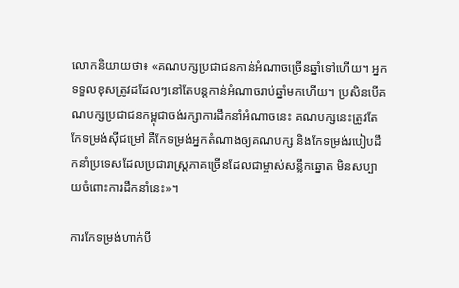លោកនិយាយថា៖ «គណបក្សប្រជាជនកាន់អំណាចច្រើនឆ្នាំទៅហើយ។ អ្នកទទួលខុសត្រូវដដែលៗនៅតែបន្តកាន់អំណាចរាប់ឆ្នាំមកហើយ។ ប្រសិនបើគណបក្សប្រជាជនកម្ពុជាចង់រក្សាការដឹកនាំអំណាចនេះ គណបក្សនេះត្រូវតែកែទម្រង់ស៊ីជម្រៅ គឺកែទម្រង់អ្នកតំណាងឲ្យគណបក្ស និងកែទម្រង់របៀបដឹកនាំប្រទេសដែលប្រជារាស្ដ្រភាគច្រើនដែលជាម្ចាស់សន្លឹកឆ្នោត មិនសប្បាយចំពោះការដឹកនាំនេះ»។

ការកែទម្រង់ហាក់បី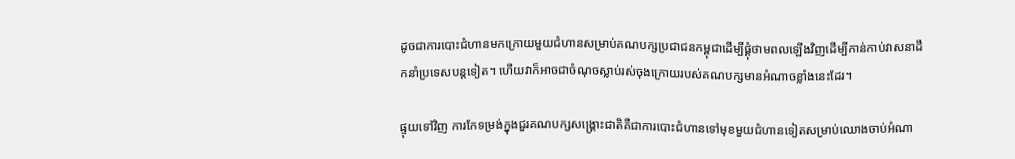ដូចជាការបោះជំហានមកក្រោយមួយជំហានសម្រាប់គណបក្សប្រជាជនកម្ពុជាដើម្បីផ្គុំថាមពលឡើងវិញដើម្បីកាន់កាប់វាសនាដឹកនាំប្រទេសបន្តទៀត។ ហើយវាក៏អាចជាចំណុចស្លាប់រស់ចុងក្រោយរបស់គណបក្សមានអំណាចខ្លាំងនេះដែរ។

ផ្ទុយទៅវិញ ការកែទម្រង់ក្នុងជួរគណបក្សសង្គ្រោះជាតិគឺជាការបោះជំហានទៅមុខមួយជំហានទៀតសម្រាប់ឈោងចាប់អំណា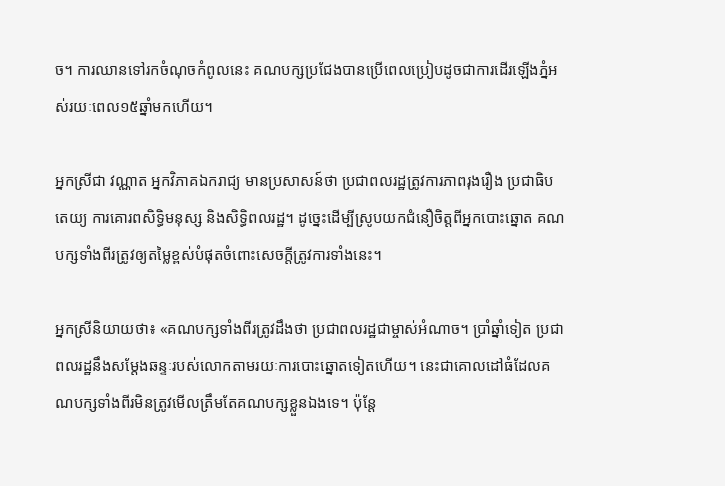ច។ ការឈានទៅរកចំណុចកំពូលនេះ គណបក្សប្រជែងបានប្រើពេលប្រៀបដូចជាការដើរឡើងភ្នំអស់រយៈពេល១៥ឆ្នាំមកហើយ។

អ្នកស្រីជា វណ្ណាត អ្នកវិភាគឯករាជ្យ មានប្រសាសន៍ថា ប្រជាពលរដ្ឋត្រូវការភាពរុងរឿង ប្រជាធិបតេយ្យ ការគោរពសិទ្ធិមនុស្ស និងសិទ្ធិពលរដ្ឋ។ ដូច្នេះដើម្បីស្រូបយកជំនឿចិត្តពីអ្នកបោះឆ្នោត គណបក្សទាំងពីរត្រូវឲ្យតម្លៃខ្ពស់បំផុតចំពោះសេចក្តីត្រូវការទាំងនេះ។

អ្នកស្រីនិយាយថា៖ «គណបក្សទាំងពីរត្រូវដឹងថា ប្រជាពលរដ្ឋជាម្ចាស់អំណាច។ ប្រាំឆ្នាំទៀត ប្រជាពលរដ្ឋនឹងសម្តែងឆន្ទៈរបស់លោកតាមរយៈការបោះឆ្នោតទៀតហើយ។ នេះជាគោលដៅធំដែលគណបក្សទាំងពីរមិនត្រូវមើលត្រឹមតែគណបក្សខ្លួនឯងទេ។ ប៉ុន្តែ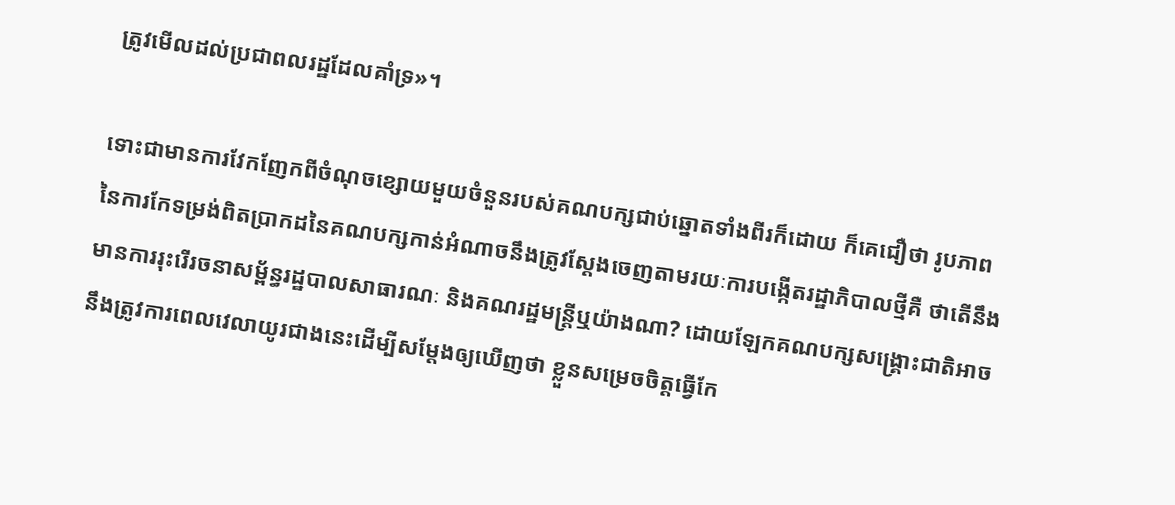ត្រូវមើលដល់ប្រជាពលរដ្ឋដែលគាំទ្រ»។

ទោះជាមានការវែកញែកពីចំណុចខ្សោយមួយចំនួនរបស់គណបក្សជាប់ឆ្នោតទាំងពីរក៏ដោយ ក៏គេជឿថា រូបភាពនៃការកែទម្រង់ពិតប្រាកដនៃគណបក្សកាន់អំណាចនឹងត្រូវស្តែងចេញតាមរយៈការបង្កើតរដ្ឋាភិបាលថ្មីគឺ ថាតើនឹងមានការរុះរើរចនាសម្ព័ន្ធរដ្ឋបាលសាធារណៈ និងគណរដ្ឋមន្ត្រីឬយ៉ាងណា? ដោយឡែកគណបក្សសង្គ្រោះជាតិអាចនឹងត្រូវការពេលវេលាយូរជាងនេះដើម្បីសម្តែងឲ្យឃើញថា ខ្លួនសម្រេចចិត្តធ្វើកែ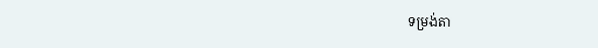ទម្រង់តា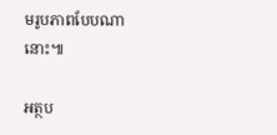មរូបភាពបែបណានោះ៕

អត្ថប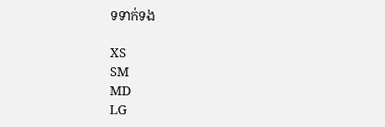ទទាក់ទង

XS
SM
MD
LG